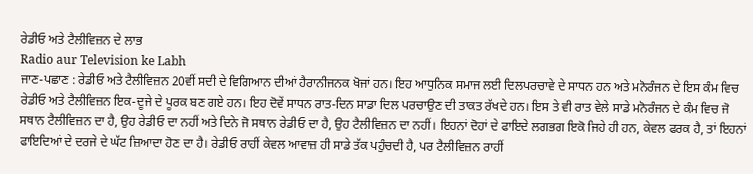ਰੇਡੀਓ ਅਤੇ ਟੈਲੀਵਿਜ਼ਨ ਦੇ ਲਾਭ
Radio aur Television ke Labh
ਜਾਣ-ਪਛਾਣ : ਰੇਡੀਓ ਅਤੇ ਟੈਲੀਵਿਜ਼ਨ 20ਵੀਂ ਸਦੀ ਦੇ ਵਿਗਿਆਨ ਦੀਆਂ ਹੈਰਾਨੀਜਨਕ ਖੋਜਾਂ ਹਨ। ਇਹ ਆਧੁਨਿਕ ਸਮਾਜ ਲਈ ਦਿਲਪਰਚਾਵੇ ਦੇ ਸਾਧਨ ਹਨ ਅਤੇ ਮਨੋਰੰਜਨ ਦੇ ਇਸ ਕੰਮ ਵਿਚ ਰੇਡੀਓ ਅਤੇ ਟੈਲੀਵਿਜ਼ਨ ਇਕ-ਦੂਜੇ ਦੇ ਪੂਰਕ ਬਣ ਗਏ ਹਨ। ਇਹ ਦੋਵੇਂ ਸਾਧਨ ਰਾਤ-ਦਿਨ ਸਾਡਾ ਦਿਲ ਪਰਚਾਉਣ ਦੀ ਤਾਕਤ ਰੱਖਦੇ ਹਨ। ਇਸ ਤੇ ਵੀ ਰਾਤ ਵੇਲੇ ਸਾਡੇ ਮਨੋਰੰਜਨ ਦੇ ਕੰਮ ਵਿਚ ਜੋ ਸਥਾਨ ਟੈਲੀਵਿਜ਼ਨ ਦਾ ਹੈ, ਉਹ ਰੇਡੀਓ ਦਾ ਨਹੀਂ ਅਤੇ ਦਿਨੇ ਜੋ ਸਥਾਨ ਰੇਡੀਓ ਦਾ ਹੈ, ਉਹ ਟੈਲੀਵਿਜ਼ਨ ਦਾ ਨਹੀਂ। ਇਹਨਾਂ ਦੋਹਾਂ ਦੇ ਫਾਇਦੇ ਲਗਭਗ ਇਕੋ ਜਿਹੇ ਹੀ ਹਨ, ਕੇਵਲ ਫਰਕ ਹੈ, ਤਾਂ ਇਹਨਾਂ ਫਾਇਦਿਆਂ ਦੇ ਦਰਜੇ ਦੇ ਘੱਟ ਜ਼ਿਆਦਾ ਹੋਣ ਦਾ ਹੈ। ਰੇਡੀਓ ਰਾਹੀਂ ਕੇਵਲ ਆਵਾਜ਼ ਹੀ ਸਾਡੇ ਤੱਕ ਪਹੁੰਚਦੀ ਹੈ, ਪਰ ਟੈਲੀਵਿਜ਼ਨ ਰਾਹੀਂ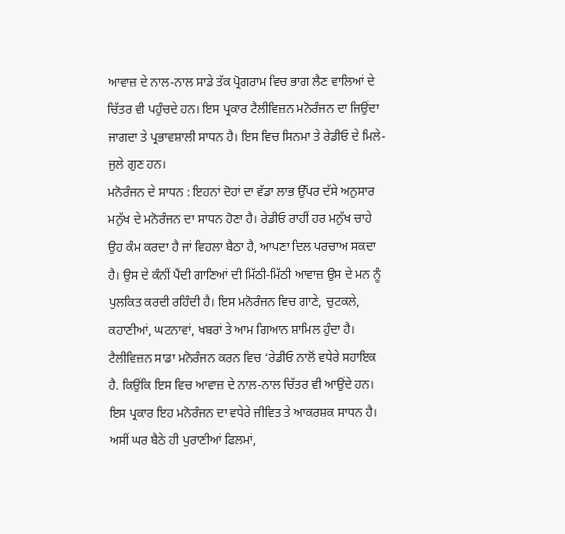ਆਵਾਜ਼ ਦੇ ਨਾਲ-ਨਾਲ ਸਾਡੇ ਤੱਕ ਪ੍ਰੋਗਰਾਮ ਵਿਚ ਭਾਗ ਲੈਣ ਵਾਲਿਆਂ ਦੇ ਚਿੱਤਰ ਵੀ ਪਹੁੰਚਦੇ ਹਨ। ਇਸ ਪ੍ਰਕਾਰ ਟੈਲੀਵਿਜ਼ਨ ਮਨੋਰੰਜਨ ਦਾ ਜਿਉਂਦਾ ਜਾਗਦਾ ਤੇ ਪ੍ਰਭਾਵਸ਼ਾਲੀ ਸਾਧਨ ਹੈ। ਇਸ ਵਿਚ ਸਿਨਮਾ ਤੇ ਰੇਡੀਓ ਦੇ ਮਿਲੇ-ਜੁਲੇ ਗੁਣ ਹਨ।
ਮਨੋਰੰਜਨ ਦੇ ਸਾਧਨ : ਇਹਨਾਂ ਦੋਹਾਂ ਦਾ ਵੱਡਾ ਲਾਭ ਉੱਪਰ ਦੱਸੇ ਅਨੁਸਾਰ ਮਨੁੱਖ ਦੇ ਮਨੋਰੰਜਨ ਦਾ ਸਾਧਨ ਹੋਣਾ ਹੈ। ਰੇਡੀਓ ਰਾਹੀਂ ਹਰ ਮਨੁੱਖ ਚਾਹੇ ਉਹ ਕੰਮ ਕਰਦਾ ਹੈ ਜਾਂ ਵਿਹਲਾ ਬੈਠਾ ਹੈ, ਆਪਣਾ ਦਿਲ ਪਰਚਾਅ ਸਕਦਾ ਹੈ। ਉਸ ਦੇ ਕੰਨੀਂ ਪੈਂਦੀ ਗਾਣਿਆਂ ਦੀ ਮਿੱਠੀ-ਮਿੱਠੀ ਆਵਾਜ਼ ਉਸ ਦੇ ਮਨ ਨੂੰ ਪੁਲਕਿਤ ਕਰਦੀ ਰਹਿੰਦੀ ਹੈ। ਇਸ ਮਨੋਰੰਜਨ ਵਿਚ ਗਾਣੇ, ਚੁਟਕਲੇ, ਕਹਾਣੀਆਂ, ਘਟਨਾਵਾਂ, ਖਬਰਾਂ ਤੇ ਆਮ ਗਿਆਨ ਸ਼ਾਮਿਲ ਹੁੰਦਾ ਹੈ।
ਟੈਲੀਵਿਜ਼ਨ ਸਾਡਾ ਮਨੋਰੰਜਨ ਕਰਨ ਵਿਚ ‘ਰੇਡੀਓ ਨਾਲੋਂ ਵਧੇਰੇ ਸਹਾਇਕ ਹੈ. ਕਿਉਂਕਿ ਇਸ ਵਿਚ ਆਵਾਜ਼ ਦੇ ਨਾਲ-ਨਾਲ ਚਿੱਤਰ ਵੀ ਆਉਂਦੇ ਹਨ। ਇਸ ਪ੍ਰਕਾਰ ਇਹ ਮਨੋਰੰਜਨ ਦਾ ਵਧੇਰੇ ਜੀਵਿਤ ਤੇ ਆਕਰਸ਼ਕ ਸਾਧਨ ਹੈ। ਅਸੀਂ ਘਰ ਬੈਠੇ ਹੀ ਪੁਰਾਣੀਆਂ ਫਿਲਮਾਂ,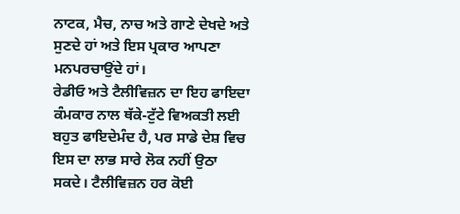ਨਾਟਕ, ਮੈਚ, ਨਾਚ ਅਤੇ ਗਾਣੇ ਦੇਖਦੇ ਅਤੇ ਸੁਣਦੇ ਹਾਂ ਅਤੇ ਇਸ ਪ੍ਰਕਾਰ ਆਪਣਾ ਮਨਪਰਚਾਉਂਦੇ ਹਾਂ।
ਰੇਡੀਓ ਅਤੇ ਟੈਲੀਵਿਜ਼ਨ ਦਾ ਇਹ ਫਾਇਦਾ ਕੰਮਕਾਰ ਨਾਲ ਥੱਕੇ-ਟੁੱਟੇ ਵਿਅਕਤੀ ਲਈ ਬਹੁਤ ਫਾਇਦੇਮੰਦ ਹੈ, ਪਰ ਸਾਡੇ ਦੇਸ਼ ਵਿਚ ਇਸ ਦਾ ਲਾਭ ਸਾਰੇ ਲੋਕ ਨਹੀਂ ਉਠਾ ਸਕਦੇ। ਟੈਲੀਵਿਜ਼ਨ ਹਰ ਕੋਈ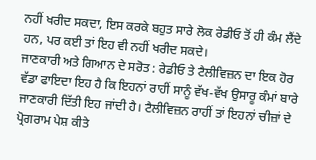ਨਹੀਂ ਖਰੀਦ ਸਕਦਾ, ਇਸ ਕਰਕੇ ਬਹੁਤ ਸਾਰੇ ਲੋਕ ਰੇਡੀਓ ਤੋਂ ਹੀ ਕੰਮ ਲੈਂਦੇ ਹਨ, ਪਰ ਕਈ ਤਾਂ ਇਹ ਵੀ ਨਹੀਂ ਖਰੀਦ ਸਕਦੇ।
ਜਾਣਕਾਰੀ ਅਤੇ ਗਿਆਨ ਦੇ ਸਰੋਤ : ਰੇਡੀਓ ਤੇ ਟੈਲੀਵਿਜ਼ਨ ਦਾ ਇਕ ਹੋਰ ਵੱਡਾ ਫਾਇਦਾ ਇਹ ਹੈ ਕਿ ਇਹਨਾਂ ਰਾਹੀਂ ਸਾਨੂੰ ਵੱਖ-ਵੱਖ ਉਸਾਰੂ ਕੰਮਾਂ ਬਾਰੇ ਜਾਣਕਾਰੀ ਦਿੱਤੀ ਇਹ ਜਾਂਦੀ ਹੈ। ਟੈਲੀਵਿਜ਼ਨ ਰਾਹੀਂ ਤਾਂ ਇਹਨਾਂ ਚੀਜ਼ਾਂ ਦੇ ਪ੍ਰੋਗਰਾਮ ਪੇਸ਼ ਕੀਤੇ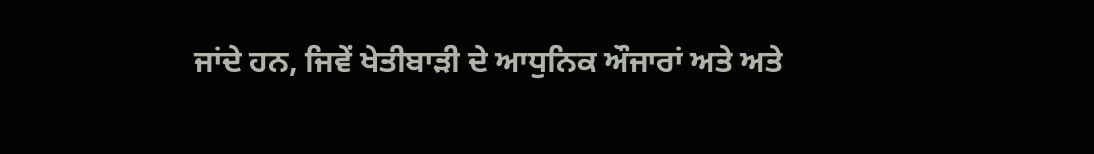ਜਾਂਦੇ ਹਨ, ਜਿਵੇਂ ਖੇਤੀਬਾੜੀ ਦੇ ਆਧੁਨਿਕ ਔਜਾਰਾਂ ਅਤੇ ਅਤੇ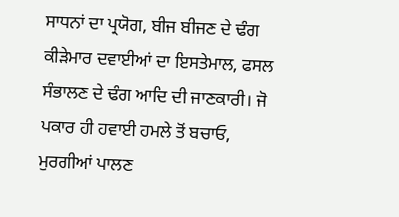ਸਾਧਨਾਂ ਦਾ ਪ੍ਰਯੋਗ, ਬੀਜ ਬੀਜਣ ਦੇ ਢੰਗ ਕੀੜੇਮਾਰ ਦਵਾਈਆਂ ਦਾ ਇਸਤੇਮਾਲ, ਫਸਲ ਸੰਭਾਲਣ ਦੇ ਢੰਗ ਆਦਿ ਦੀ ਜਾਣਕਾਰੀ। ਜੋ ਪਕਾਰ ਹੀ ਹਵਾਈ ਹਮਲੇ ਤੋਂ ਬਚਾਓ, ਮੁਰਗੀਆਂ ਪਾਲਣ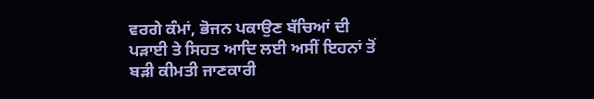ਵਰਗੇ ਕੰਮਾਂ, ਭੋਜਨ ਪਕਾਉਣ ਬੱਚਿਆਂ ਦੀ ਪੜਾਈ ਤੇ ਸਿਹਤ ਆਦਿ ਲਈ ਅਸੀਂ ਇਹਨਾਂ ਤੋਂ ਬੜੀ ਕੀਮਤੀ ਜਾਣਕਾਰੀ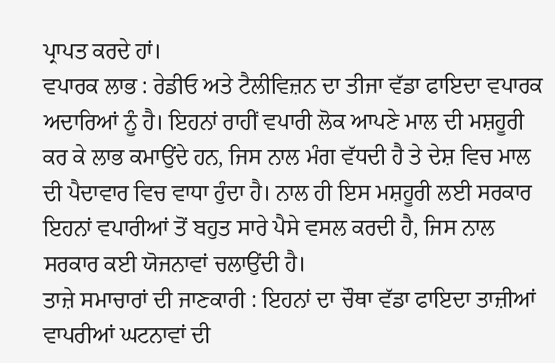ਪ੍ਰਾਪਤ ਕਰਦੇ ਹਾਂ।
ਵਪਾਰਕ ਲਾਭ : ਰੇਡੀਓ ਅਤੇ ਟੈਲੀਵਿਜ਼ਨ ਦਾ ਤੀਜਾ ਵੱਡਾ ਫਾਇਦਾ ਵਪਾਰਕ ਅਦਾਰਿਆਂ ਨੂੰ ਹੈ। ਇਹਨਾਂ ਰਾਹੀਂ ਵਪਾਰੀ ਲੋਕ ਆਪਣੇ ਮਾਲ ਦੀ ਮਸ਼ਹੂਰੀ ਕਰ ਕੇ ਲਾਭ ਕਮਾਉਂਦੇ ਹਨ, ਜਿਸ ਨਾਲ ਮੰਗ ਵੱਧਦੀ ਹੈ ਤੇ ਦੇਸ਼ ਵਿਚ ਮਾਲ ਦੀ ਪੈਦਾਵਾਰ ਵਿਚ ਵਾਧਾ ਹੁੰਦਾ ਹੈ। ਨਾਲ ਹੀ ਇਸ ਮਸ਼ਹੂਰੀ ਲਈ ਸਰਕਾਰ ਇਹਨਾਂ ਵਪਾਰੀਆਂ ਤੋਂ ਬਹੁਤ ਸਾਰੇ ਪੈਸੇ ਵਸਲ ਕਰਦੀ ਹੈ, ਜਿਸ ਨਾਲ ਸਰਕਾਰ ਕਈ ਯੋਜਨਾਵਾਂ ਚਲਾਉਂਦੀ ਹੈ।
ਤਾਜ਼ੇ ਸਮਾਚਾਰਾਂ ਦੀ ਜਾਣਕਾਰੀ : ਇਹਨਾਂ ਦਾ ਚੌਥਾ ਵੱਡਾ ਫਾਇਦਾ ਤਾਜ਼ੀਆਂ ਵਾਪਰੀਆਂ ਘਟਨਾਵਾਂ ਦੀ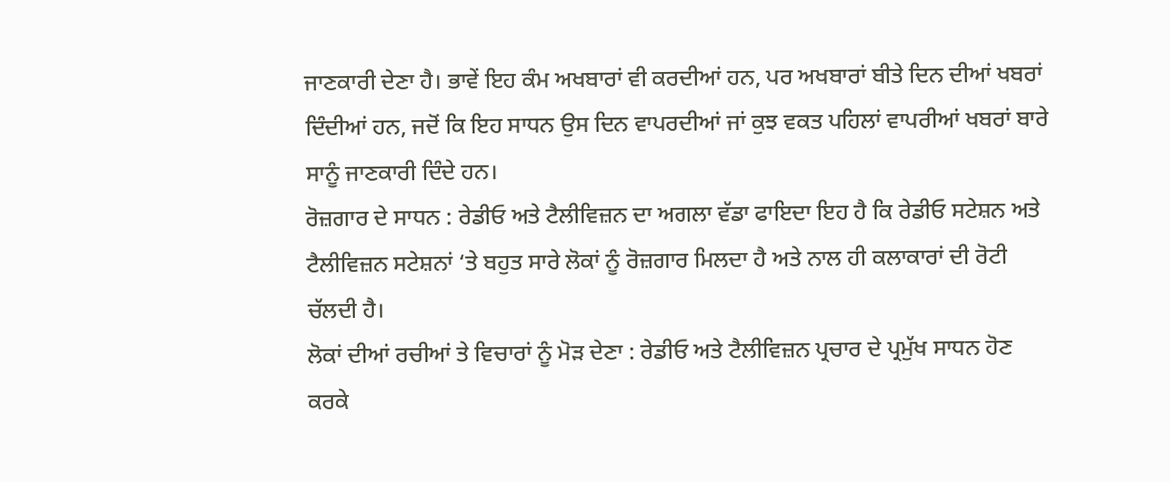ਜਾਣਕਾਰੀ ਦੇਣਾ ਹੈ। ਭਾਵੇਂ ਇਹ ਕੰਮ ਅਖਬਾਰਾਂ ਵੀ ਕਰਦੀਆਂ ਹਨ, ਪਰ ਅਖਬਾਰਾਂ ਬੀਤੇ ਦਿਨ ਦੀਆਂ ਖਬਰਾਂ ਦਿੰਦੀਆਂ ਹਨ, ਜਦੋਂ ਕਿ ਇਹ ਸਾਧਨ ਉਸ ਦਿਨ ਵਾਪਰਦੀਆਂ ਜਾਂ ਕੁਝ ਵਕਤ ਪਹਿਲਾਂ ਵਾਪਰੀਆਂ ਖਬਰਾਂ ਬਾਰੇ ਸਾਨੂੰ ਜਾਣਕਾਰੀ ਦਿੰਦੇ ਹਨ।
ਰੋਜ਼ਗਾਰ ਦੇ ਸਾਧਨ : ਰੇਡੀਓ ਅਤੇ ਟੈਲੀਵਿਜ਼ਨ ਦਾ ਅਗਲਾ ਵੱਡਾ ਫਾਇਦਾ ਇਹ ਹੈ ਕਿ ਰੇਡੀਓ ਸਟੇਸ਼ਨ ਅਤੇ ਟੈਲੀਵਿਜ਼ਨ ਸਟੇਸ਼ਨਾਂ ‘ਤੇ ਬਹੁਤ ਸਾਰੇ ਲੋਕਾਂ ਨੂੰ ਰੋਜ਼ਗਾਰ ਮਿਲਦਾ ਹੈ ਅਤੇ ਨਾਲ ਹੀ ਕਲਾਕਾਰਾਂ ਦੀ ਰੋਟੀ ਚੱਲਦੀ ਹੈ।
ਲੋਕਾਂ ਦੀਆਂ ਰਚੀਆਂ ਤੇ ਵਿਚਾਰਾਂ ਨੂੰ ਮੋੜ ਦੇਣਾ : ਰੇਡੀਓ ਅਤੇ ਟੈਲੀਵਿਜ਼ਨ ਪ੍ਰਚਾਰ ਦੇ ਪ੍ਰਮੁੱਖ ਸਾਧਨ ਹੋਣ ਕਰਕੇ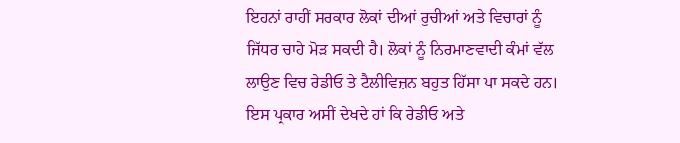ਇਹਨਾਂ ਰਾਹੀਂ ਸਰਕਾਰ ਲੋਕਾਂ ਦੀਆਂ ਰੁਚੀਆਂ ਅਤੇ ਵਿਚਾਰਾਂ ਨੂੰ ਜਿੱਧਰ ਚਾਹੇ ਮੋੜ ਸਕਦੀ ਹੈ। ਲੋਕਾਂ ਨੂੰ ਨਿਰਮਾਣਵਾਦੀ ਕੰਮਾਂ ਵੱਲ ਲਾਉਣ ਵਿਚ ਰੇਡੀਓ ਤੇ ਟੈਲੀਵਿਜ਼ਨ ਬਹੁਤ ਹਿੱਸਾ ਪਾ ਸਕਦੇ ਹਨ।
ਇਸ ਪ੍ਰਕਾਰ ਅਸੀਂ ਦੇਖਦੇ ਹਾਂ ਕਿ ਰੇਡੀਓ ਅਤੇ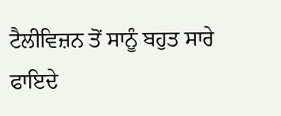ਟੈਲੀਵਿਜ਼ਨ ਤੋਂ ਸਾਨੂੰ ਬਹੁਤ ਸਾਰੇ ਫਾਇਦੇ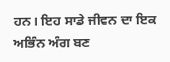ਹਨ। ਇਹ ਸਾਡੇ ਜੀਵਨ ਦਾ ਇਕ ਅਭਿੰਨ ਅੰਗ ਬਣ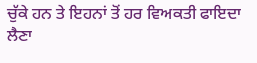ਚੁੱਕੇ ਹਨ ਤੇ ਇਹਨਾਂ ਤੋਂ ਹਰ ਵਿਅਕਤੀ ਫਾਇਦਾ ਲੈਣਾ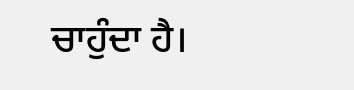ਚਾਹੁੰਦਾ ਹੈ।